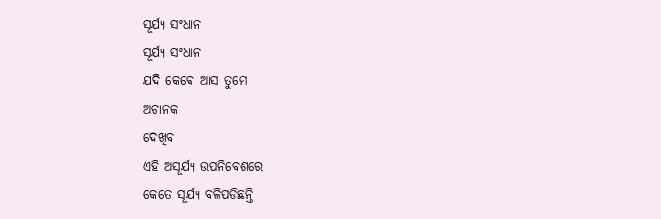ସୂର୍ଯ୍ୟ ସଂଧାନ
ସୂର୍ଯ୍ୟ ସଂଧାନ
ଯଦି କେଵେ ଆସ ତୁମେ
ଅଚାନକ
ଦେଖିବ
ଏହି ଅସୂର୍ଯ୍ୟ ଉପନିବେଶରେ
କେତେ ସୂର୍ଯ୍ୟ ବଳିପଡିଛନ୍ତି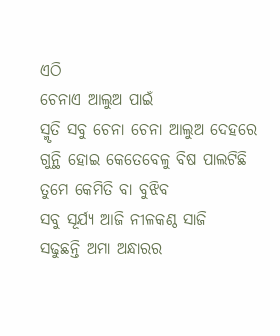ଏଠି
ଚେନାଏ ଆଲୁଅ ପାଇଁ
ସ୍ମୃତି ସବୁ ଚେନା ଚେନା ଆଲୁଅ ଦେହରେ
ଗୁନ୍ଥି ହୋଇ କେତେବେଳୁ ବିଷ ପାଲଟିଛି
ତୁମେ କେମିତି ବା ବୁଝିବ
ସବୁ ସୂର୍ଯ୍ୟ ଆଜି ନୀଳକଣ୍ଠ ସାଜି
ସଢୁଛନ୍ତି ଅମା ଅନ୍ଧାରର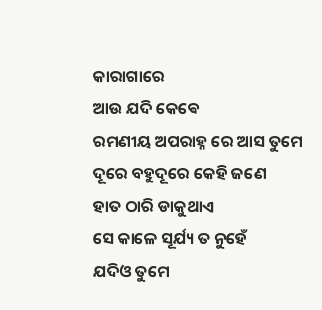କାରାଗାରେ
ଆଉ ଯଦି କେଵେ
ରମଣୀୟ ଅପରାହ୍ନ ରେ ଆସ ତୁମେ
ଦୂରେ ବହୁଦୂରେ କେହି ଜଣେ
ହାତ ଠାରି ଡାକୁଥାଏ
ସେ କାଳେ ସୂର୍ଯ୍ୟ ତ ନୁହେଁ
ଯଦିଓ ତୁମେ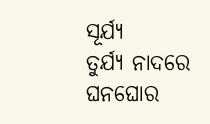ସୂର୍ଯ୍ୟ
ତୁର୍ଯ୍ୟ ନାଦରେ ଘନଘୋର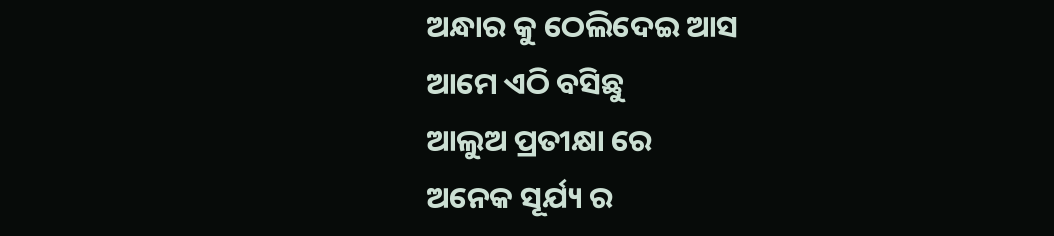ଅନ୍ଧାର କୁ ଠେଲିଦେଇ ଆସ
ଆମେ ଏଠି ବସିଛୁ
ଆଲୁଅ ପ୍ରତୀକ୍ଷା ରେ
ଅନେକ ସୂର୍ଯ୍ୟ ର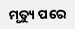ମୃତ୍ୟୁ ପରେ